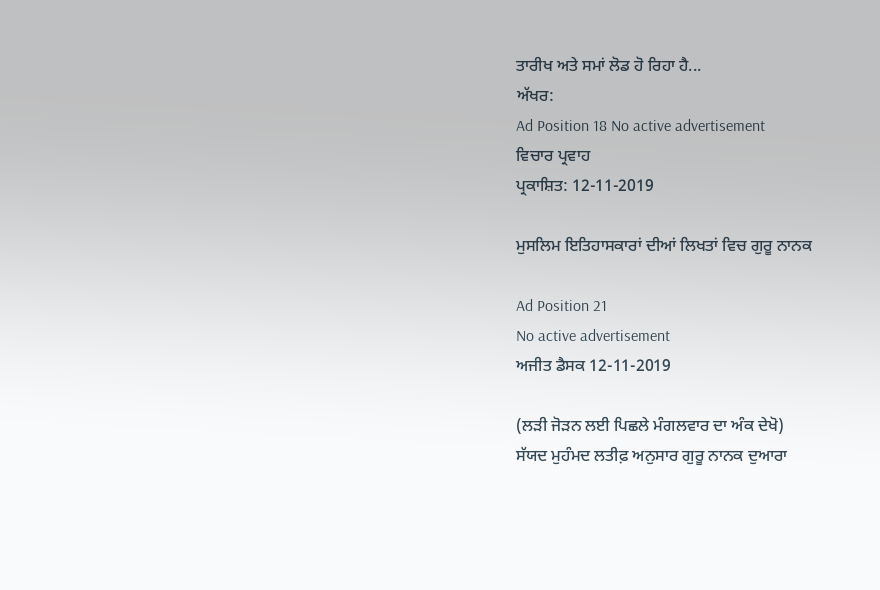ਤਾਰੀਖ ਅਤੇ ਸਮਾਂ ਲੋਡ ਹੋ ਰਿਹਾ ਹੈ...
ਅੱਖਰ:
Ad Position 18 No active advertisement
ਵਿਚਾਰ ਪ੍ਰਵਾਹ
ਪ੍ਰਕਾਸ਼ਿਤ: 12-11-2019

ਮੁਸਲਿਮ ਇਤਿਹਾਸਕਾਰਾਂ ਦੀਆਂ ਲਿਖਤਾਂ ਵਿਚ ਗੁਰੂ ਨਾਨਕ

Ad Position 21
No active advertisement
ਅਜੀਤ ਡੈਸਕ 12-11-2019

(ਲੜੀ ਜੋੜਨ ਲਈ ਪਿਛਲੇ ਮੰਗਲਵਾਰ ਦਾ ਅੰਕ ਦੇਖੋ)
ਸੱਯਦ ਮੁਹੰਮਦ ਲਤੀਫ਼ ਅਨੁਸਾਰ ਗੁਰੂ ਨਾਨਕ ਦੁਆਰਾ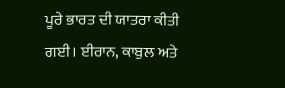ਪੂਰੇ ਭਾਰਤ ਦੀ ਯਾਤਰਾ ਕੀਤੀ ਗਈ। ਈਰਾਨ, ਕਾਬੁਲ ਅਤੇ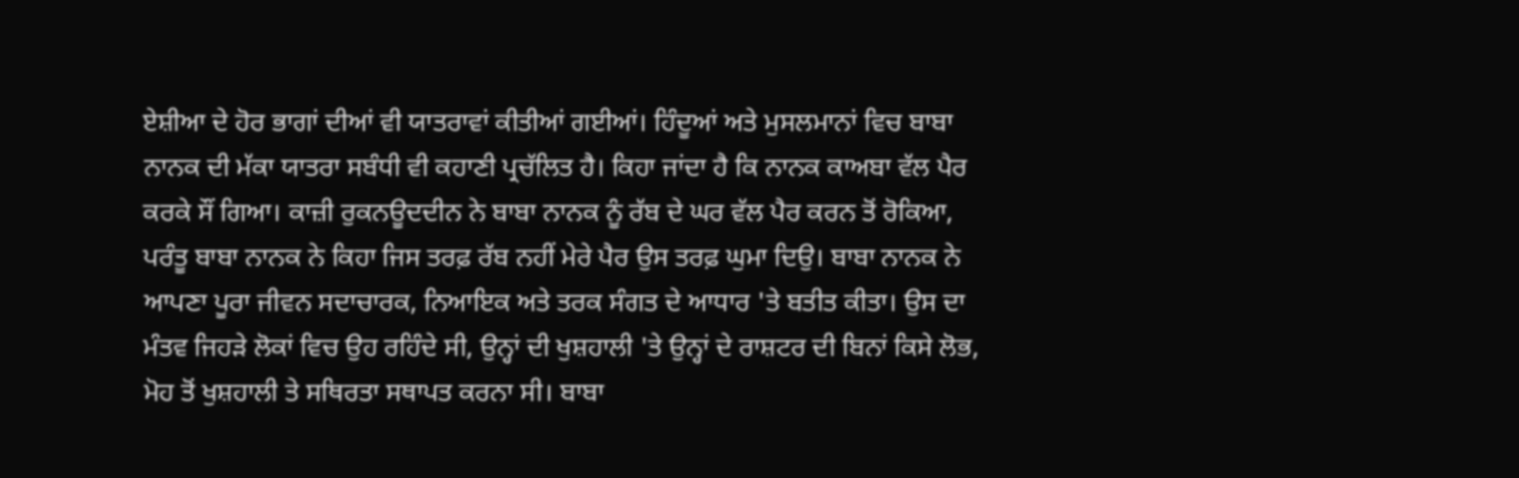ਏਸ਼ੀਆ ਦੇ ਹੋਰ ਭਾਗਾਂ ਦੀਆਂ ਵੀ ਯਾਤਰਾਵਾਂ ਕੀਤੀਆਂ ਗਈਆਂ। ਹਿੰਦੂਆਂ ਅਤੇ ਮੁਸਲਮਾਨਾਂ ਵਿਚ ਬਾਬਾ ਨਾਨਕ ਦੀ ਮੱਕਾ ਯਾਤਰਾ ਸਬੰਧੀ ਵੀ ਕਹਾਣੀ ਪ੍ਰਚੱਲਿਤ ਹੈ। ਕਿਹਾ ਜਾਂਦਾ ਹੈ ਕਿ ਨਾਨਕ ਕਾਅਬਾ ਵੱਲ ਪੈਰ ਕਰਕੇ ਸੌਂ ਗਿਆ। ਕਾਜ਼ੀ ਰੁਕਨਊਦਦੀਨ ਨੇ ਬਾਬਾ ਨਾਨਕ ਨੂੰ ਰੱਬ ਦੇ ਘਰ ਵੱਲ ਪੈਰ ਕਰਨ ਤੋਂ ਰੋਕਿਆ, ਪਰੰਤੂ ਬਾਬਾ ਨਾਨਕ ਨੇ ਕਿਹਾ ਜਿਸ ਤਰਫ਼ ਰੱਬ ਨਹੀਂ ਮੇਰੇ ਪੈਰ ਉਸ ਤਰਫ਼ ਘੁਮਾ ਦਿਉ। ਬਾਬਾ ਨਾਨਕ ਨੇ ਆਪਣਾ ਪੂਰਾ ਜੀਵਨ ਸਦਾਚਾਰਕ, ਨਿਆਇਕ ਅਤੇ ਤਰਕ ਸੰਗਤ ਦੇ ਆਧਾਰ 'ਤੇ ਬਤੀਤ ਕੀਤਾ। ਉਸ ਦਾ ਮੰਤਵ ਜਿਹੜੇ ਲੋਕਾਂ ਵਿਚ ਉਹ ਰਹਿੰਦੇ ਸੀ, ਉਨ੍ਹਾਂ ਦੀ ਖੁਸ਼ਹਾਲੀ 'ਤੇ ਉਨ੍ਹਾਂ ਦੇ ਰਾਸ਼ਟਰ ਦੀ ਬਿਨਾਂ ਕਿਸੇ ਲੋਭ, ਮੋਹ ਤੋਂ ਖੁਸ਼ਹਾਲੀ ਤੇ ਸਥਿਰਤਾ ਸਥਾਪਤ ਕਰਨਾ ਸੀ। ਬਾਬਾ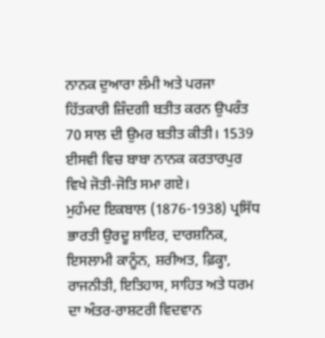ਨਾਨਕ ਦੁਆਰਾ ਲੰਮੀ ਅਤੇ ਪਰਜਾ ਹਿੱਤਕਾਰੀ ਜ਼ਿੰਦਗੀ ਬਤੀਤ ਕਰਨ ਉਪਰੰਤ 70 ਸਾਲ ਦੀ ਉਮਰ ਬਤੀਤ ਕੀਤੀ। 1539 ਈਸਵੀ ਵਿਚ ਬਾਬਾ ਨਾਨਕ ਕਰਤਾਰਪੁਰ ਵਿਖੇ ਜੋਤੀ-ਜੋਤਿ ਸਮਾ ਗਏ।
ਮੁਹੰਮਦ ਇਕਬਾਲ (1876-1938) ਪ੍ਰਸਿੱਧ ਭਾਰਤੀ ਉਰਦੂ ਸ਼ਾਇਰ, ਦਾਰਸ਼ਨਿਕ, ਇਸਲਾਮੀ ਕਾਨੂੰਨ, ਸ਼ਰੀਅਤ, ਫ਼ਿਕ੍ਹਾ, ਰਾਜਨੀਤੀ, ਇਤਿਹਾਸ, ਸਾਹਿਤ ਅਤੇ ਧਰਮ ਦਾ ਅੰਤਰ-ਰਾਸ਼ਟਰੀ ਵਿਦਵਾਨ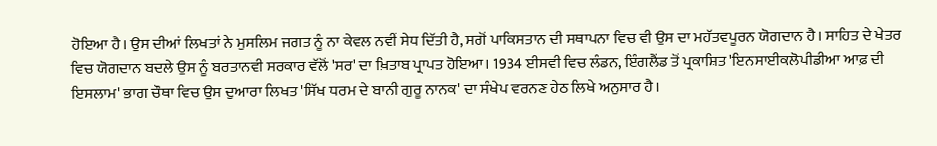ਹੋਇਆ ਹੈ। ਉਸ ਦੀਆਂ ਲਿਖਤਾਂ ਨੇ ਮੁਸਲਿਮ ਜਗਤ ਨੂੰ ਨਾ ਕੇਵਲ ਨਵੀਂ ਸੇਧ ਦਿੱਤੀ ਹੈ, ਸਗੋਂ ਪਾਕਿਸਤਾਨ ਦੀ ਸਥਾਪਨਾ ਵਿਚ ਵੀ ਉਸ ਦਾ ਮਹੱਤਵਪੂਰਨ ਯੋਗਦਾਨ ਹੈ। ਸਾਹਿਤ ਦੇ ਖੇਤਰ ਵਿਚ ਯੋਗਦਾਨ ਬਦਲੇ ਉਸ ਨੂੰ ਬਰਤਾਨਵੀ ਸਰਕਾਰ ਵੱਲੋਂ 'ਸਰ' ਦਾ ਖ਼ਿਤਾਬ ਪ੍ਰਾਪਤ ਹੋਇਆ। 1934 ਈਸਵੀ ਵਿਚ ਲੰਡਨ, ਇੰਗਲੈਂਡ ਤੋਂ ਪ੍ਰਕਾਸ਼ਿਤ 'ਇਨਸਾਈਕਲੋਪੀਡੀਆ ਆਫ਼ ਦੀ ਇਸਲਾਮ' ਭਾਗ ਚੌਥਾ ਵਿਚ ਉਸ ਦੁਆਰਾ ਲਿਖਤ 'ਸਿੱਖ ਧਰਮ ਦੇ ਬਾਨੀ ਗੁਰੂ ਨਾਨਕ' ਦਾ ਸੰਖੇਪ ਵਰਨਣ ਹੇਠ ਲਿਖੇ ਅਨੁਸਾਰ ਹੈ।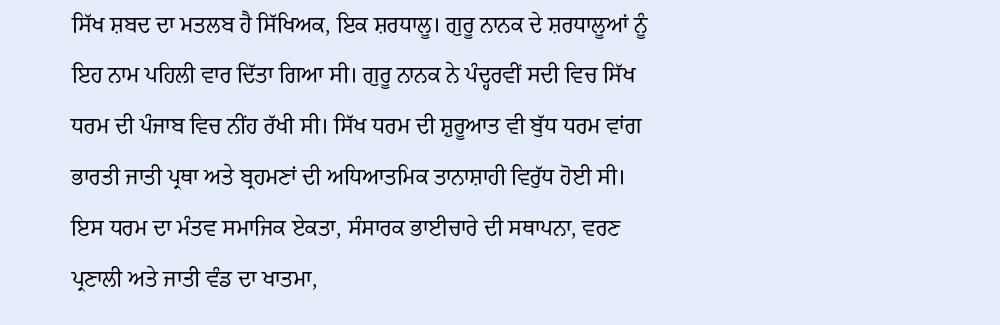ਸਿੱਖ ਸ਼ਬਦ ਦਾ ਮਤਲਬ ਹੈ ਸਿੱਖਿਅਕ, ਇਕ ਸ਼ਰਧਾਲੂ। ਗੁਰੂ ਨਾਨਕ ਦੇ ਸ਼ਰਧਾਲੂਆਂ ਨੂੰ ਇਹ ਨਾਮ ਪਹਿਲੀ ਵਾਰ ਦਿੱਤਾ ਗਿਆ ਸੀ। ਗੁਰੂ ਨਾਨਕ ਨੇ ਪੰਦ੍ਹਰਵੀਂ ਸਦੀ ਵਿਚ ਸਿੱਖ ਧਰਮ ਦੀ ਪੰਜਾਬ ਵਿਚ ਨੀਂਹ ਰੱਖੀ ਸੀ। ਸਿੱਖ ਧਰਮ ਦੀ ਸ਼ੁਰੂਆਤ ਵੀ ਬੁੱਧ ਧਰਮ ਵਾਂਗ ਭਾਰਤੀ ਜਾਤੀ ਪ੍ਰਥਾ ਅਤੇ ਬ੍ਰਹਮਣਾਂ ਦੀ ਅਧਿਆਤਮਿਕ ਤਾਨਾਸ਼ਾਹੀ ਵਿਰੁੱਧ ਹੋਈ ਸੀ। ਇਸ ਧਰਮ ਦਾ ਮੰਤਵ ਸਮਾਜਿਕ ਏਕਤਾ, ਸੰਸਾਰਕ ਭਾਈਚਾਰੇ ਦੀ ਸਥਾਪਨਾ, ਵਰਣ ਪ੍ਰਣਾਲੀ ਅਤੇ ਜਾਤੀ ਵੰਡ ਦਾ ਖਾਤਮਾ,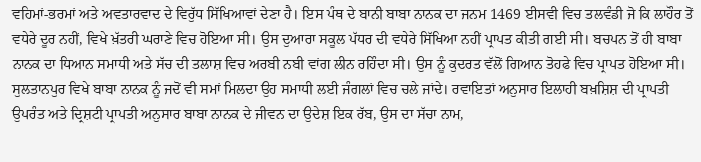ਵਹਿਮਾਂ-ਭਰਮਾਂ ਅਤੇ ਅਵਤਾਰਵਾਦ ਦੇ ਵਿਰੁੱਧ ਸਿੱਖਿਆਵਾਂ ਦੇਣਾ ਹੈ। ਇਸ ਪੰਥ ਦੇ ਬਾਨੀ ਬਾਬਾ ਨਾਨਕ ਦਾ ਜਨਮ 1469 ਈਸਵੀ ਵਿਚ ਤਲਵੰਡੀ ਜੋ ਕਿ ਲਾਹੌਰ ਤੋਂ ਵਧੇਰੇ ਦੂਰ ਨਹੀਂ, ਵਿਖੇ ਖ਼ੱਤਰੀ ਘਰਾਣੇ ਵਿਚ ਹੋਇਆ ਸੀ। ਉਸ ਦੁਆਰਾ ਸਕੂਲ ਪੱਧਰ ਦੀ ਵਧੇਰੇ ਸਿੱਖਿਆ ਨਹੀਂ ਪ੍ਰਾਪਤ ਕੀਤੀ ਗਈ ਸੀ। ਬਚਪਨ ਤੋਂ ਹੀ ਬਾਬਾ ਨਾਨਕ ਦਾ ਧਿਆਨ ਸਮਾਧੀ ਅਤੇ ਸੱਚ ਦੀ ਤਲਾਸ਼ ਵਿਚ ਅਰਬੀ ਨਬੀ ਵਾਂਗ ਲੀਨ ਰਹਿੰਦਾ ਸੀ। ਉਸ ਨੂੰ ਕੁਦਰਤ ਵੱਲੋਂ ਗਿਆਨ ਤੋਹਫੇ ਵਿਚ ਪ੍ਰਾਪਤ ਹੋਇਆ ਸੀ।
ਸੁਲਤਾਨਪੁਰ ਵਿਖੇ ਬਾਬਾ ਨਾਨਕ ਨੂੰ ਜਦੋਂ ਵੀ ਸਮਾਂ ਮਿਲਦਾ ਉਹ ਸਮਾਧੀ ਲਈ ਜੰਗਲਾਂ ਵਿਚ ਚਲੇ ਜਾਂਦੇ। ਰਵਾਇਤਾਂ ਅਨੁਸਾਰ ਇਲਾਹੀ ਬਖ਼ਸ਼ਿਸ਼ ਦੀ ਪ੍ਰਾਪਤੀ ਉਪਰੰਤ ਅਤੇ ਦ੍ਰਿਸ਼ਟੀ ਪ੍ਰਾਪਤੀ ਅਨੁਸਾਰ ਬਾਬਾ ਨਾਨਕ ਦੇ ਜੀਵਨ ਦਾ ਉਦੇਸ਼ ਇਕ ਰੱਬ, ਉਸ ਦਾ ਸੱਚਾ ਨਾਮ,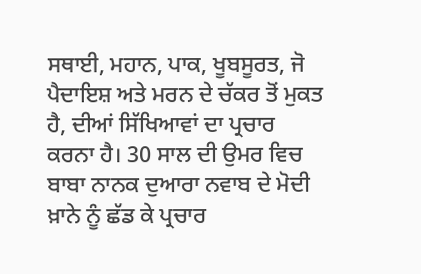ਸਥਾਈ, ਮਹਾਨ, ਪਾਕ, ਖੂਬਸੂਰਤ, ਜੋ ਪੈਦਾਇਸ਼ ਅਤੇ ਮਰਨ ਦੇ ਚੱਕਰ ਤੋਂ ਮੁਕਤ ਹੈ, ਦੀਆਂ ਸਿੱਖਿਆਵਾਂ ਦਾ ਪ੍ਰਚਾਰ ਕਰਨਾ ਹੈ। 30 ਸਾਲ ਦੀ ਉਮਰ ਵਿਚ ਬਾਬਾ ਨਾਨਕ ਦੁਆਰਾ ਨਵਾਬ ਦੇ ਮੋਦੀ ਖ਼ਾਨੇ ਨੂੰ ਛੱਡ ਕੇ ਪ੍ਰਚਾਰ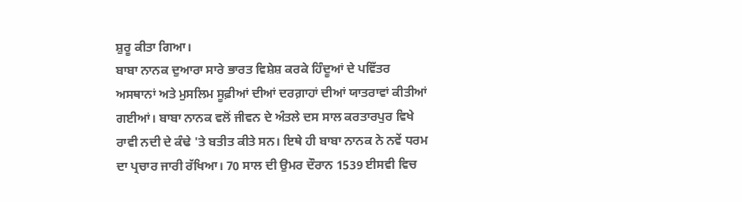ਸ਼ੁਰੂ ਕੀਤਾ ਗਿਆ।
ਬਾਬਾ ਨਾਨਕ ਦੁਆਰਾ ਸਾਰੇ ਭਾਰਤ ਵਿਸ਼ੇਸ਼ ਕਰਕੇ ਹਿੰਦੂਆਂ ਦੇ ਪਵਿੱਤਰ ਅਸਥਾਨਾਂ ਅਤੇ ਮੁਸਲਿਮ ਸੂਫ਼ੀਆਂ ਦੀਆਂ ਦਰਗ਼ਾਹਾਂ ਦੀਆਂ ਯਾਤਰਾਵਾਂ ਕੀਤੀਆਂ ਗਈਆਂ। ਬਾਬਾ ਨਾਨਕ ਵਲੋਂ ਜੀਵਨ ਦੇ ਅੰਤਲੇ ਦਸ ਸਾਲ ਕਰਤਾਰਪੁਰ ਵਿਖੇ ਰਾਵੀ ਨਦੀ ਦੇ ਕੰਢੇ 'ਤੇ ਬਤੀਤ ਕੀਤੇ ਸਨ। ਇਥੇ ਹੀ ਬਾਬਾ ਨਾਨਕ ਨੇ ਨਵੇਂ ਧਰਮ ਦਾ ਪ੍ਰਚਾਰ ਜਾਰੀ ਰੱਖਿਆ। 70 ਸਾਲ ਦੀ ਉਮਰ ਦੌਰਾਨ 1539 ਈਸਵੀ ਵਿਚ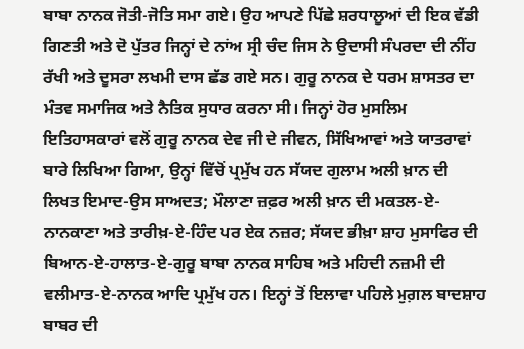ਬਾਬਾ ਨਾਨਕ ਜੋਤੀ-ਜੋਤਿ ਸਮਾ ਗਏ। ਉਹ ਆਪਣੇ ਪਿੱਛੇ ਸ਼ਰਧਾਲੂਆਂ ਦੀ ਇਕ ਵੱਡੀ ਗਿਣਤੀ ਅਤੇ ਦੋ ਪੁੱਤਰ ਜਿਨ੍ਹਾਂ ਦੇ ਨਾਂਅ ਸ੍ਰੀ ਚੰਦ ਜਿਸ ਨੇ ਉਦਾਸੀ ਸੰਪਰਦਾ ਦੀ ਨੀਂਹ ਰੱਖੀ ਅਤੇ ਦੂਸਰਾ ਲਖਮੀ ਦਾਸ ਛੱਡ ਗਏ ਸਨ। ਗੁਰੂ ਨਾਨਕ ਦੇ ਧਰਮ ਸ਼ਾਸਤਰ ਦਾ ਮੰਤਵ ਸਮਾਜਿਕ ਅਤੇ ਨੈਤਿਕ ਸੁਧਾਰ ਕਰਨਾ ਸੀ। ਜਿਨ੍ਹਾਂ ਹੋਰ ਮੁਸਲਿਮ ਇਤਿਹਾਸਕਾਰਾਂ ਵਲੋਂ ਗੁਰੂ ਨਾਨਕ ਦੇਵ ਜੀ ਦੇ ਜੀਵਨ, ਸਿੱਖਿਆਵਾਂ ਅਤੇ ਯਾਤਰਾਵਾਂ ਬਾਰੇ ਲਿਖਿਆ ਗਿਆ, ਉਨ੍ਹਾਂ ਵਿੱਚੋਂ ਪ੍ਰਮੁੱਖ ਹਨ ਸੱਯਦ ਗੁਲਾਮ ਅਲੀ ਖ਼ਾਨ ਦੀ ਲਿਖਤ ਇਮਾਦ-ਉਸ ਸਾਅਦਤ; ਮੌਲਾਣਾ ਜ਼ਫ਼ਰ ਅਲੀ ਖ਼ਾਨ ਦੀ ਮਕਤਲ-ਏ-ਨਾਨਕਾਣਾ ਅਤੇ ਤਾਰੀਖ਼-ਏ-ਹਿੰਦ ਪਰ ਏਕ ਨਜ਼ਰ; ਸੱਯਦ ਭੀਖ਼ਾ ਸ਼ਾਹ ਮੁਸਾਫਿਰ ਦੀ ਬਿਆਨ-ਏ-ਹਾਲਾਤ-ਏ-ਗੁਰੂ ਬਾਬਾ ਨਾਨਕ ਸਾਹਿਬ ਅਤੇ ਮਹਿਦੀ ਨਜ਼ਮੀ ਦੀ ਵਲੀਮਾਤ-ਏ-ਨਾਨਕ ਆਦਿ ਪ੍ਰਮੁੱਖ ਹਨ। ਇਨ੍ਹਾਂ ਤੋਂ ਇਲਾਵਾ ਪਹਿਲੇ ਮੁਗ਼ਲ ਬਾਦਸ਼ਾਹ ਬਾਬਰ ਦੀ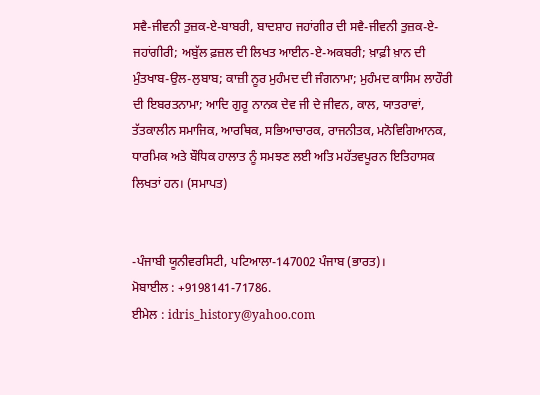ਸਵੈ-ਜੀਵਨੀ ਤੁਜ਼ਕ-ਏ-ਬਾਬਰੀ, ਬਾਦਸ਼ਾਹ ਜਹਾਂਗੀਰ ਦੀ ਸਵੈ-ਜੀਵਨੀ ਤੁਜ਼ਕ-ਏ-ਜਹਾਂਗੀਰੀ; ਅਬੁੱਲ ਫ਼ਜ਼ਲ ਦੀ ਲਿਖਤ ਆਈਨ-ਏ-ਅਕਬਰੀ; ਖ਼ਾਫ਼ੀ ਖ਼ਾਨ ਦੀ ਮੁੰਤਖਾਬ-ਉਲ-ਲੁਬਾਬ; ਕਾਜ਼ੀ ਨੂਰ ਮੁਹੰਮਦ ਦੀ ਜੰਗਨਾਮਾ; ਮੁਹੰਮਦ ਕਾਸਿਮ ਲਾਹੌਰੀ ਦੀ ਇਬਰਤਨਾਮਾ; ਆਦਿ ਗੁਰੂ ਨਾਨਕ ਦੇਵ ਜੀ ਦੇ ਜੀਵਨ, ਕਾਲ, ਯਾਤਰਾਵਾਂ, ਤੱਤਕਾਲੀਨ ਸਮਾਜਿਕ, ਆਰਥਿਕ, ਸਭਿਆਚਾਰਕ, ਰਾਜਨੀਤਕ, ਮਨੋਵਿਗਿਆਨਕ, ਧਾਰਮਿਕ ਅਤੇ ਬੌਧਿਕ ਹਾਲਾਤ ਨੂੰ ਸਮਝਣ ਲਈ ਅਤਿ ਮਹੱਤਵਪੂਰਨ ਇਤਿਹਾਸਕ ਲਿਖਤਾਂ ਹਨ। (ਸਮਾਪਤ)


-ਪੰਜਾਬੀ ਯੂਨੀਵਰਸਿਟੀ, ਪਟਿਆਲਾ-147002 ਪੰਜਾਬ (ਭਾਰਤ)।
ਮੋਬਾਈਲ : +9198141-71786.
ਈਮੇਲ : idris_history@yahoo.com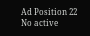Ad Position 22
No active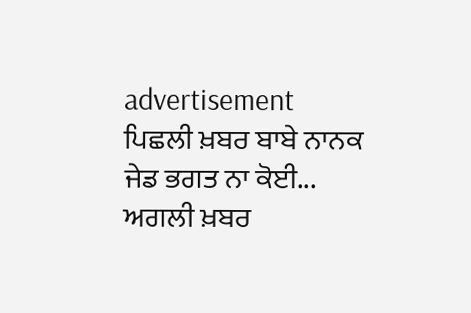advertisement
ਪਿਛਲੀ ਖ਼ਬਰ ਬਾਬੇ ਨਾਨਕ ਜੇਡ ਭਗਤ ਨਾ ਕੋਈ... ਅਗਲੀ ਖ਼ਬਰ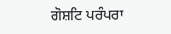ਗੋਸ਼ਟਿ ਪਰੰਪਰਾ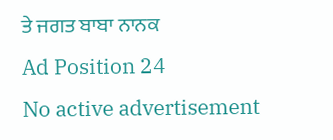ਤੇ ਜਗਤ ਬਾਬਾ ਨਾਨਕ
Ad Position 24
No active advertisement